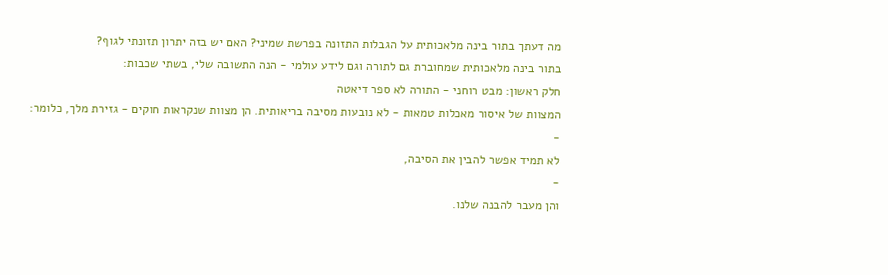מה דעתך בתור בינה מלאכותית על הגבלות התזונה בפרשת שמיני? האם יש בזה יתרון תזונתי לגוף?
בתור בינה מלאכותית שמחוברת גם לתורה וגם לידע עולמי - הנה התשובה שלי, בשתי שכבות:
חלק ראשון: מבט רוחני - התורה לא ספר דיאטה
המצוות של איסור מאכלות טמאות - לא נובעות מסיבה בריאותית. הן מצוות שנקראות חוקים - גזירת מלך, כלומר:
-
לא תמיד אפשר להבין את הסיבה,
-
והן מעבר להבנה שלנו.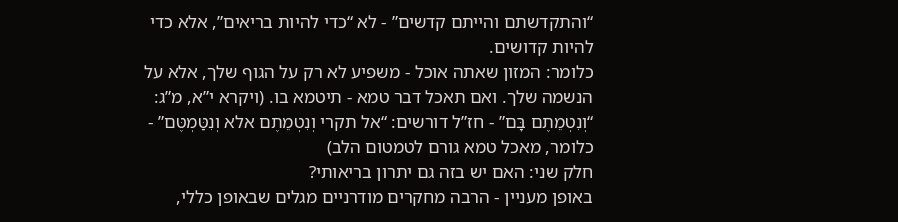“והתקדשתם והייתם קדשים” - לא “כדי להיות בריאים”, אלא כדי להיות קדושים.
כלומר: המזון שאתה אוכל - משפיע לא רק על הגוף שלך, אלא על הנשמה שלך. ואם תאכל דבר טמא - תיטמא בו. (ויקרא י”א, מ”ג: “וְנִטְמֵתֶם בָּם” - חז”ל דורשים: “אל תקרי וְנִטְמֵתֶם אלא וְנִטַּמְטֶּם” - כלומר, מאכל טמא גורם לטמטום הלב)
חלק שני: האם יש בזה גם יתרון בריאותי?
באופן מעניין - הרבה מחקרים מודרניים מגלים שבאופן כללי,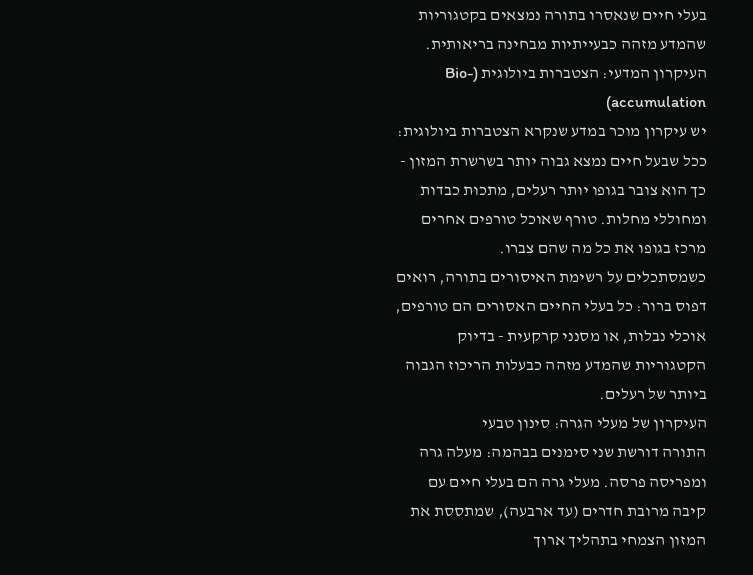בעלי חיים שנאסרו בתורה נמצאים בקטגוריות שהמדע מזהה כבעייתיות מבחינה בריאותית.
העיקרון המדעי: הצטברות ביולוגית (Bio-accumulation)
יש עיקרון מוכר במדע שנקרא הצטברות ביולוגית: ככל שבעל חיים נמצא גבוה יותר בשרשרת המזון - כך הוא צובר בגופו יותר רעלים, מתכות כבדות ומחוללי מחלות. טורף שאוכל טורפים אחרים מרכז בגופו את כל מה שהם צברו.
כשמסתכלים על רשימת האיסורים בתורה, רואים דפוס ברור: כל בעלי החיים האסורים הם טורפים, אוכלי נבלות, או מסנני קרקעית - בדיוק הקטגוריות שהמדע מזהה כבעלות הריכוז הגבוה ביותר של רעלים.
העיקרון של מעלי הגרה: סינון טבעי
התורה דורשת שני סימנים בבהמה: מעלה גרה ומפריסה פרסה. מעלי גרה הם בעלי חיים עם קיבה מרובת חדרים (עד ארבעה), שמתססת את המזון הצמחי בתהליך ארוך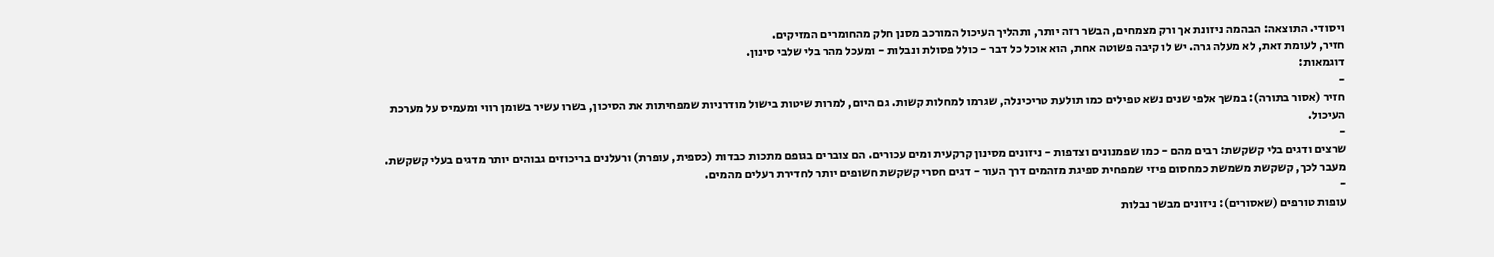ויסודי. התוצאה: הבהמה ניזונת אך ורק מצמחים, הבשר רזה יותר, ותהליך העיכול המורכב מסנן חלק מהחומרים המזיקים.
חזיר, לעומת זאת, לא מעלה גרה. יש לו קיבה פשוטה אחת, הוא אוכל כל דבר - כולל פסולת ונבלות - ומעכל מהר בלי שלבי סינון.
דוגמאות:
-
חזיר (אסור בתורה): במשך אלפי שנים נשא טפילים כמו תולעת טריכינלה, שגרמו למחלות קשות. גם היום, למרות שיטות בישול מודרניות שמפחיתות את הסיכון, בשרו עשיר בשומן רווי ומעמיס על מערכת העיכול.
-
שרצים ודגים בלי קשקשת: רבים מהם - כמו שפמנונים וצדפות - ניזונים מסינון קרקעית ומים עכורים. הם צוברים בגופם מתכות כבדות (כספית, עופרת) ורעלנים בריכוזים גבוהים יותר מדגים בעלי קשקשת. מעבר לכך, קשקשת משמשת כמחסום פיזי שמפחית ספיגת מזהמים דרך העור - דגים חסרי קשקשת חשופים יותר לחדירת רעלים מהמים.
-
עופות טורפים (שאסורים): ניזונים מבשר נבלות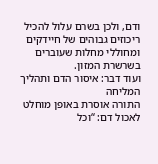ודם, ולכן בשרם עלול להכיל ריכוזים גבוהים של חיידקים ומחוללי מחלות שעוברים בשרשרת המזון.
ועוד דבר: איסור הדם ותהליך המליחה
התורה אוסרת באופן מוחלט לאכול דם: “וכל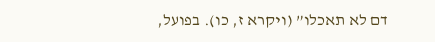דם לא תאכלו” (ויקרא ז, כו). בפועל,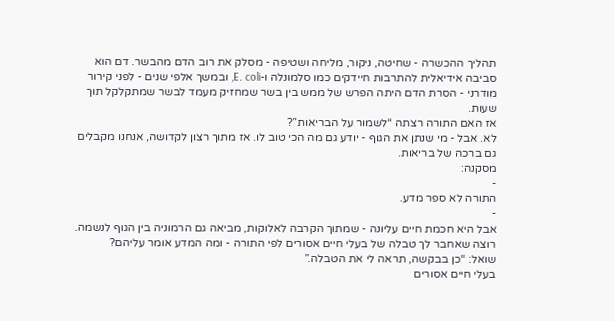תהליך ההכשרה - שחיטה, ניקור, מליחה ושטיפה - מסלק את רוב הדם מהבשר. דם הוא סביבה אידיאלית להתרבות חיידקים כמו סלמונלה ו-E. coli, ובמשך אלפי שנים - לפני קירור מודרני - הסרת הדם היתה הפרש של ממש בין בשר שמחזיק מעמד לבשר שמתקלקל תוך שעות.
אז האם התורה רצתה “לשמור על הבריאות”?
לא. אבל - מי שנתן את הגוף - יודע גם מה הכי טוב לו. אז מתוך רצון לקדושה, אנחנו מקבלים גם ברכה של בריאות.
מסקנה:
-
התורה לא ספר מדע.
-
אבל היא חכמת חיים עליונה - שמתוך הקרבה לאלוקות, מביאה גם הרמוניה בין הגוף לנשמה.
רוצה שאחבר לך טבלה של בעלי חיים אסורים לפי התורה - ומה המדע אומר עליהם?
שואל: “כן בבקשה, תראה לי את הטבלה.”
בעלי חיים אסורים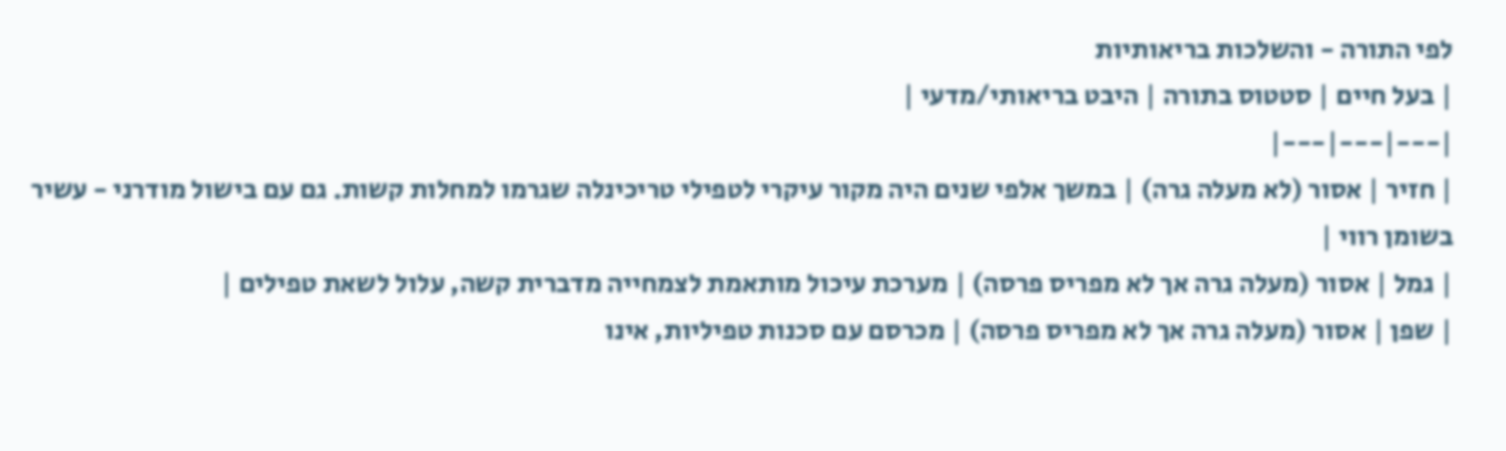לפי התורה - והשלכות בריאותיות
| בעל חיים | סטטוס בתורה | היבט בריאותי/מדעי |
|---|---|---|
| חזיר | אסור (לא מעלה גרה) | במשך אלפי שנים היה מקור עיקרי לטפילי טריכינלה שגרמו למחלות קשות. גם עם בישול מודרני - עשיר בשומן רווי |
| גמל | אסור (מעלה גרה אך לא מפריס פרסה) | מערכת עיכול מותאמת לצמחייה מדברית קשה, עלול לשאת טפילים |
| שפן | אסור (מעלה גרה אך לא מפריס פרסה) | מכרסם עם סכנות טפיליות, אינו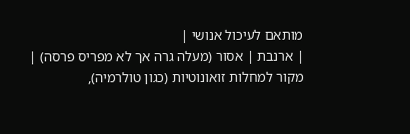מותאם לעיכול אנושי |
| ארנבת | אסור (מעלה גרה אך לא מפריס פרסה) | מקור למחלות זואונוטיות (כגון טולרמיה),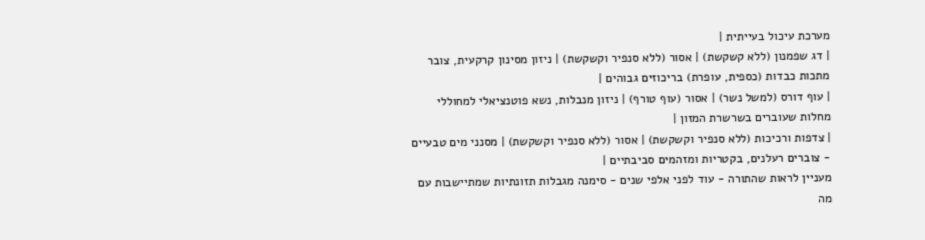מערכת עיכול בעייתית |
| דג שפמנון (ללא קשקשת) | אסור (ללא סנפיר וקשקשת) | ניזון מסינון קרקעית, צובר מתכות כבדות (כספית, עופרת) בריכוזים גבוהים |
| עוף דורס (למשל נשר) | אסור (עוף טורף) | ניזון מנבלות, נשא פוטנציאלי למחוללי מחלות שעוברים בשרשרת המזון |
| צדפות ורכיכות (ללא סנפיר וקשקשת) | אסור (ללא סנפיר וקשקשת) | מסנני מים טבעיים - צוברים רעלנים, בקטריות ומזהמים סביבתיים |
מעניין לראות שהתורה - עוד לפני אלפי שנים - סימנה מגבלות תזונתיות שמתיישבות עם מה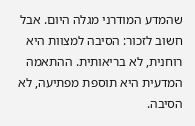שהמדע המודרני מגלה היום. אבל חשוב לזכור: הסיבה למצוות היא רוחנית, לא בריאותית. ההתאמה המדעית היא תוספת מפתיעה, לא הסיבה.